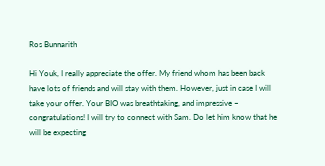Ros Bunnarith

Hi Youk, I really appreciate the offer. My friend whom has been back have lots of friends and will stay with them. However, just in case I will take your offer. Your BIO was breathtaking, and impressive – congratulations! I will try to connect with Sam. Do let him know that he will be expecting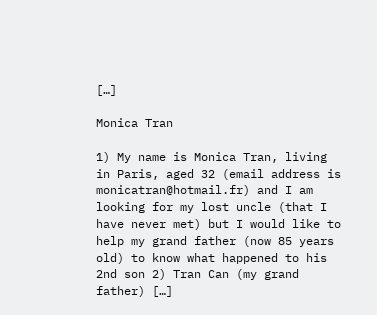[…]

Monica Tran

1) My name is Monica Tran, living in Paris, aged 32 (email address is monicatran@hotmail.fr) and I am looking for my lost uncle (that I have never met) but I would like to help my grand father (now 85 years old) to know what happened to his 2nd son 2) Tran Can (my grand father) […]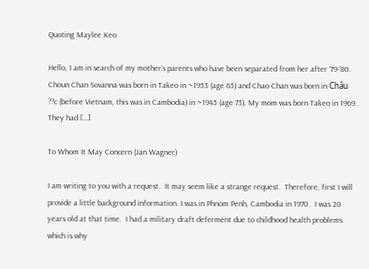Quoting Maylee Keo

Hello, I am in search of my mother’s parents who have been separated from her after ’79-’80. Choun Chan Sovanna was born in Takeo in ~1953 (age 65) and Chao Chan was born in Châu ??c (before Vietnam, this was in Cambodia) in ~1945 (age 73). My mom was born Takeo in 1969. They had […]

To Whom It May Concern (Jan Wagner)

I am writing to you with a request.  It may seem like a strange request.  Therefore, first I will provide a little background information. I was in Phnom Penh, Cambodia in 1970.  I was 20 years old at that time.  I had a military draft deferment due to childhood health problems which is why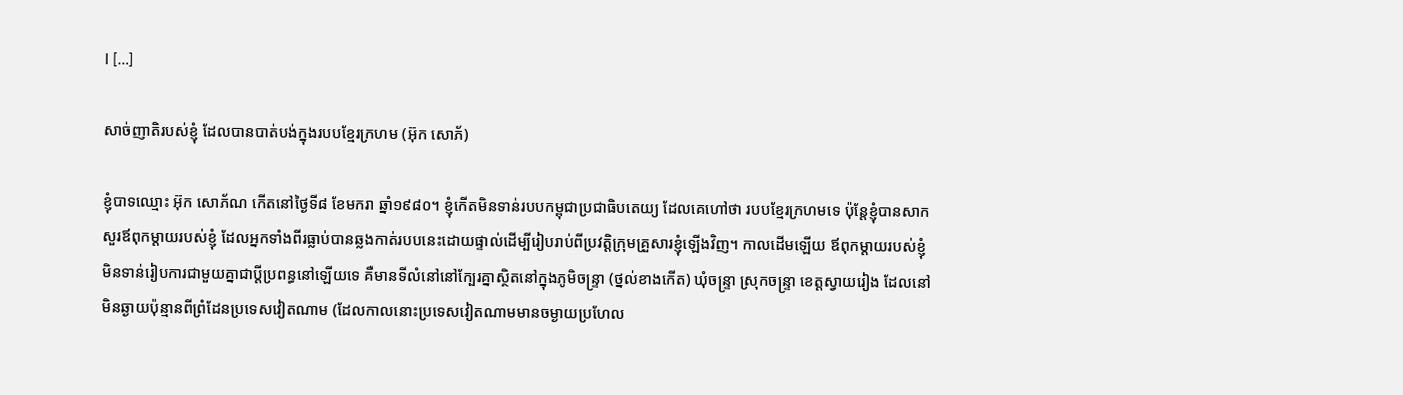I […]

សាច់ញាតិរបស់ខ្ញុំ ដែលបានបាត់បង់ក្នុងរបបខ្មែរក្រហម (អ៊ុក សោភ័)

ខ្ញុំបាទឈ្មោះ អ៊ុក សោភ័ណ កើតនៅថ្ងៃទី៨ ខែមករា ឆ្នាំ១៩៨០។ ខ្ញុំកើតមិនទាន់របបកម្ពុជាប្រជាធិបតេយ្យ ដែលគេហៅថា របបខ្មែរក្រហមទេ ប៉ុន្តែខ្ញុំបានសាកសួរឪពុកម្តាយរបស់ខ្ញុំ ដែលអ្នកទាំងពីរធ្លាប់បានឆ្លងកាត់របបនេះដោយផ្ទាល់ដើម្បីរៀបរាប់ពីប្រវត្តិក្រុមគ្រួសារខ្ញុំឡើងវិញ។ កាលដើមឡើយ ឪពុកម្តាយរបស់ខ្ញុំ មិនទាន់រៀបការជាមួយគ្នាជាប្តីប្រពន្ធនៅឡើយទេ គឺមានទីលំនៅនៅក្បែរគ្នាស្ថិតនៅក្នុងភូមិចន្រ្ទា (ថ្នល់ខាងកើត) ឃុំចន្រ្ទា ស្រុកចន្ទ្រា ខេត្តស្វាយរៀង ដែលនៅមិនឆ្ងាយប៉ុន្មានពីព្រំដែនប្រទេសវៀតណាម (ដែលកាលនោះប្រទេសវៀតណាមមានចម្ងាយប្រហែល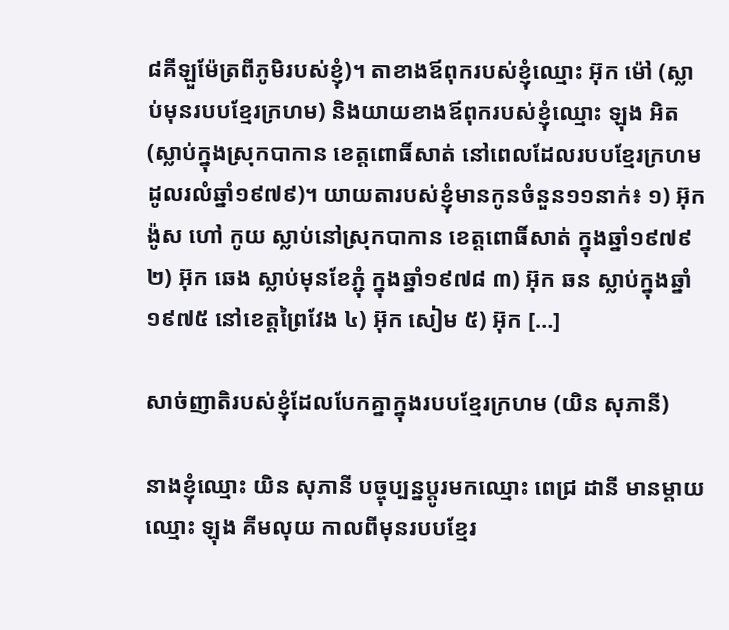៨គីឡួម៉ែត្រពីភូមិរបស់ខ្ញុំ)។ តាខាងឪពុករបស់ខ្ញុំឈ្មោះ អ៊ុក ម៉ៅ (ស្លាប់មុនរបបខ្មែរក្រហម) និងយាយខាងឪពុករបស់ខ្ញុំឈ្មោះ ឡុង អិត (ស្លាប់ក្នុងស្រុកបាកាន ខេត្តពោធិ៍សាត់ នៅពេលដែលរបបខ្មែរក្រហមដូលរលំឆ្នាំ១៩៧៩)។ យាយតារបស់ខ្ញុំមានកូនចំនួន១១នាក់៖ ១) អ៊ុក ង៉ូស ហៅ កូយ ស្លាប់នៅស្រុកបាកាន ខេត្តពោធិ៍សាត់ ក្នុងឆ្នាំ១៩៧៩ ២) អ៊ុក ឆេង ស្លាប់មុនខែភ្ជុំ ក្នុងឆ្នាំ១៩៧៨ ៣) អ៊ុក ឆន ស្លាប់ក្នុងឆ្នាំ១៩៧៥ នៅខេត្តព្រៃវែង ៤) អ៊ុក សៀម ៥) អ៊ុក […]

សាច់ញាតិរបស់ខ្ញុំដែលបែកគ្នាក្នុងរបបខ្មែរក្រហម (យិន សុភានី)

នាងខ្ញុំឈ្មោះ យិន សុភានី បច្ចុប្បន្នប្តូរមកឈ្មោះ ពេជ្រ ដានី មានម្ដាយឈ្មោះ ឡុង គីមលុយ កាលពីមុនរបបខ្មែរ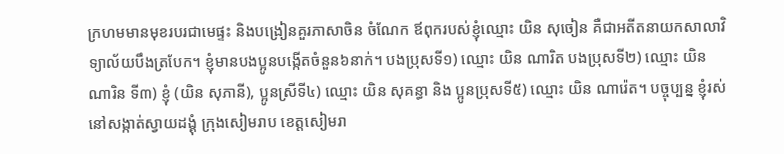ក្រហមមានមុខរបរជាមេផ្ទះ និងបង្រៀនគួរភាសាចិន ចំណែក ឪពុករបស់ខ្ញុំឈ្មោះ យិន សុចៀន គឺជាអតីតនាយកសាលាវិទ្យាល័យបឹងត្របែក។ ខ្ញុំមានបងប្អូនបង្កើតចំនួន៦នាក់។ បងប្រុសទី១) ឈ្មោះ យិន ណារិត បងប្រុសទី២) ឈ្មោះ យិន ណារិន ទី៣) ខ្ញុំ (យិន សុភានី), ប្អូនស្រីទី៤) ឈ្មោះ យិន សុគន្ធា និង ប្អូនប្រុសទី៥) ឈ្មោះ យិន ណារ៉េត។ បច្ចុប្បន្ន ខ្ញុំរស់នៅសង្កាត់ស្វាយដង្គុំ ក្រុងសៀមរាប ខេត្តសៀមរា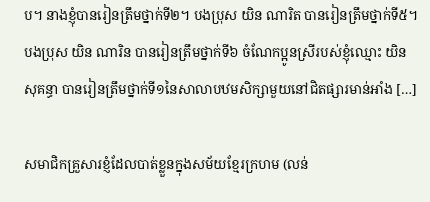ប។ នាងខ្ញុំបានរៀនត្រឹមថ្នាក់ទី២។ បងប្រុស យិន ណារិត បានរៀនត្រឹមថ្នាក់ទី៥។ បងប្រុស យិន ណារិន បានរៀនត្រឹមថ្នាក់ទី៦ ចំណែកប្អូនស្រីរបស់ខ្ញុំឈ្មោះ យិន សុគន្ធា បានរៀនត្រឹមថ្នាក់ទី១នៃសាលាបឋមសិក្សាមួយនៅជិតផ្សារមាន់អាំង […]

សមាជិកគ្រួសារខ្ញំដែលបាត់ខ្លួនក្នុងសម័យខ្មែរក្រហម (លន់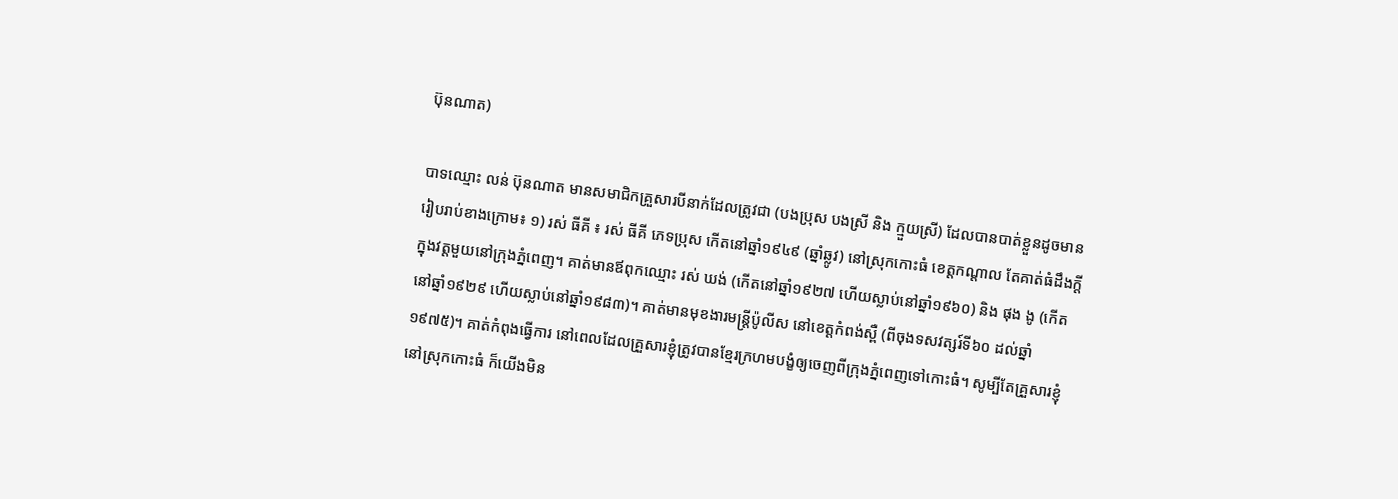ប៊ុនណាត)

បាទឈ្មោះ លន់ ប៊ុនណាត មានសមាជិកគ្រួសារបីនាក់ដែលត្រូវជា (បងប្រុស បងស្រី និង ក្មួយស្រី) ដែលបានបាត់ខ្លួនដូចមានរៀបរាប់ខាងក្រោម៖ ១) រស់ ធីគី ៖ រស់ ធីគី ភេទប្រុស កើតនៅឆ្នាំ១៩៤៩ (ឆ្នាំឆ្លូវ) នៅស្រុកកោះធំ ខេត្តកណ្តាល តែគាត់ធំដឹងក្ដីក្នុងវត្តមួយនៅក្រុងភ្នំពេញ។ គាត់មានឪពុកឈ្មោះ រស់ ឃង់ (កើតនៅឆ្នាំ១៩២៧ ហើយស្លាប់នៅឆ្នាំ១៩៦០) និង ផុង ងូ (កើតនៅឆ្នាំ១៩២៩ ហើយស្លាប់នៅឆ្នាំ១៩៨៣)។ គាត់មានមុខងារមន្ដ្រីប៉ូលីស នៅខេត្តកំពង់ស្ពឺ (ពីចុងទសវត្សរ៍ទី៦០ ដល់ឆ្នាំ១៩៧៥)។ គាត់កំពុងធ្វើការ នៅពេលដែលគ្រួសារខ្ញុំត្រូវបានខ្មែរក្រហមបង្ខំឲ្យចេញពីក្រុងភ្នំពេញទៅកោះធំ។ សូម្បីតែគ្រួសារខ្ញុំនៅស្រុកកោះធំ ក៏យើងមិន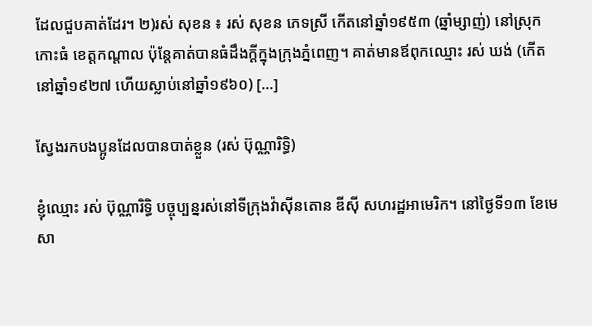ដែលជួបគាត់ដែរ។ ២)រស់ សុខន ៖ រស់ សុខន ភេទស្រី កើតនៅឆ្នាំ១៩៥៣ (ឆ្នាំម្សាញ់) នៅស្រុកកោះធំ ខេត្តកណ្តាល ប៉ុន្តែគាត់បានធំដឹងក្ដីក្នុងក្រុងភ្នំពេញ។ គាត់មានឪពុកឈ្មោះ រស់ ឃង់ (កើតនៅឆ្នាំ១៩២៧ ហើយស្លាប់នៅឆ្នាំ១៩៦០) […]

ស្វែងរកបងប្អូនដែលបានបាត់ខ្លួន (រស់ ប៊ុណ្ណារិទ្ធិ)

ខ្ញុំឈ្មោះ រស់ ប៊ុណ្ណារិទ្ធិ បច្ចុប្បន្នរស់នៅទីក្រុងវ៉ាស៊ីនតោន ឌីស៊ី សហរដ្ឋអាមេរិក។ នៅថ្ងៃទី១៣ ខែមេសា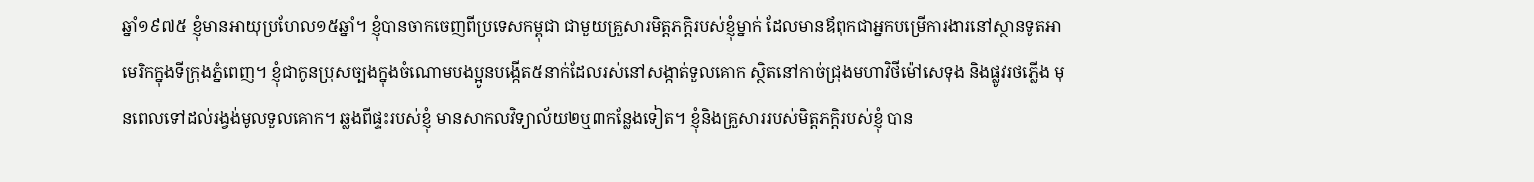ឆ្នាំ១៩៧៥ ខ្ញុំមានអាយុប្រហែល១៥ឆ្នាំ។ ខ្ញុំបានចាកចេញពីប្រទេសកម្ពុជា ជាមួយគ្រួសារមិត្តភក្តិរបស់ខ្ញុំម្នាក់ ដែលមានឪពុកជាអ្នកបម្រើការងារនៅស្ថានទូតអាមេរិកក្នុងទីក្រុងភ្នំពេញ។ ខ្ញុំជាកូនប្រុសច្បងក្នុងចំណោមបងប្អូនបង្កើត៥នាក់ដែលរស់នៅសង្កាត់ទួលគោក ស្ថិតនៅកាច់ជ្រុងមហាវិថីម៉ៅសេទុង និងផ្លូវរថភ្លើង មុនពេលទៅដល់រង្វង់មូលទួលគោក។ ឆ្លងពីផ្ទះរបស់ខ្ញុំ មានសាកលវិទ្យាល័យ២ឬ៣កន្លែងទៀត។ ខ្ញុំនិងគ្រួសាររបស់មិត្តភក្តិរបស់ខ្ញុំ បាន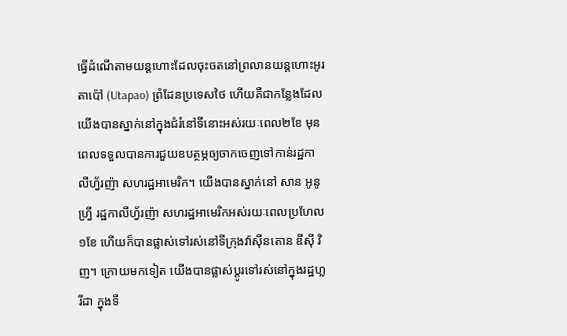ធ្វើដំណើតាមយន្តហោះដែលចុះចតនៅព្រលានយន្តហោះអូរតាប៉ៅ (Utapao) ព្រំដែនប្រទេសថៃ ហើយគឺជាកន្លែងដែលយើងបានស្នាក់នៅក្នុងជំរំនៅទីនោះអស់រយៈពេល២ខែ មុនពេលទទួលបានការជួយឧបត្ថម្ភឲ្យចាកចេញទៅកាន់រដ្ឋកាលីហ្វ័រញ៉ា សហរដ្ឋអាមេរិក។ យើងបានស្នាក់នៅ សាន អូនូហ្រ្វី រដ្ឋកាលីហ្វ័រញ៉ា សហរដ្ឋអាមេរិកអស់រយៈពេលប្រហែល១ខែ ហើយក៏បានផ្លាស់ទៅរស់នៅទីក្រុងវ៉ាស៊ីនតោន ឌីស៊ី វិញ។ ក្រោយមកទៀត យើងបានផ្លាស់ប្តូរទៅរស់នៅក្នុងរដ្ឋហ្លរីដា ក្នុងទី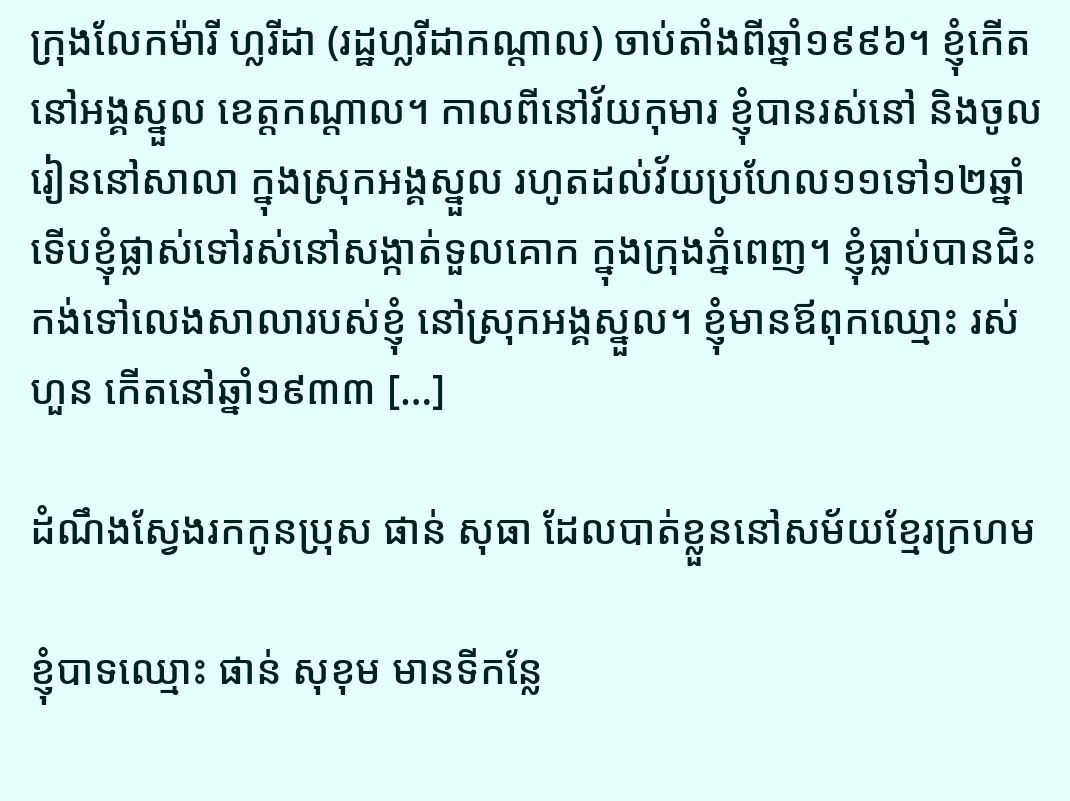ក្រុងលែកម៉ារី ហ្លរីដា (រដ្ឋហ្លរីដាកណ្តាល) ចាប់តាំងពីឆ្នាំ១៩៩៦។ ខ្ញុំកើតនៅអង្គស្នួល ខេត្តកណ្តាល។ កាលពីនៅវ័យកុមារ ខ្ញុំបានរស់នៅ និងចូលរៀននៅសាលា ក្នុងស្រុកអង្គស្នួល រហូតដល់វ័យប្រហែល១១ទៅ១២ឆ្នាំ ទើបខ្ញុំផ្លាស់ទៅរស់នៅសង្កាត់ទួលគោក ក្នុងក្រុងភ្នំពេញ។ ខ្ញុំធ្លាប់បានជិះកង់ទៅលេងសាលារបស់ខ្ញុំ នៅស្រុកអង្គស្នួល។ ខ្ញុំមានឪពុកឈ្មោះ រស់ ហួន កើតនៅឆ្នាំ១៩៣៣ […]

ដំណឹងស្វែងរកកូនប្រុស ផាន់ សុធា ដែលបាត់ខ្លួននៅសម័យខ្មែរក្រហម

ខ្ញុំបាទឈ្មោះ ផាន់ សុខុម មានទីកន្លែ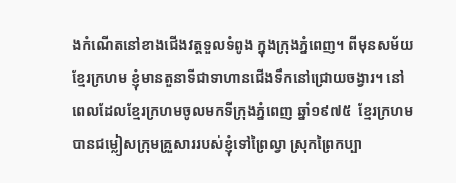ងកំណើតនៅខាងជើងវត្តទួលទំពូង ក្នុងក្រុងភ្នំពេញ។ ពីមុនសម័យខ្មែរក្រហម ខ្ញុំមានតួនាទីជាទាហានជើងទឹកនៅជ្រោយចង្វារ។ នៅពេលដែលខ្មែរក្រហមចូលមកទីក្រុងភំ្នពេញ ឆ្នាំ១៩៧៥  ខ្មែរក្រហមបានជម្លៀសក្រុមគ្រួសាររបស់ខ្ញុំទៅព្រៃល្វា ស្រុកព្រៃកប្បា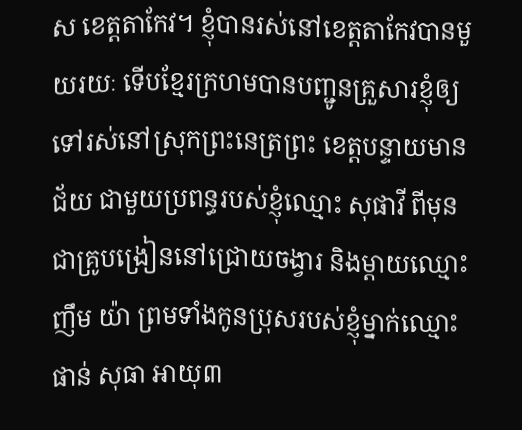ស ខេត្តតាកែវ។ ខ្ញុំបានរស់នៅខេត្តតាកែវបានមួយរយៈ ទើបខ្មែរក្រហមបានបញ្ជូនគ្រួសារខ្ញុំឲ្យទៅរស់នៅស្រុកព្រះនេត្រព្រះ ខេត្តបន្ទាយមានជ័យ ជាមួយប្រពន្ធរបស់ខ្ញុំឈ្មោះ សុផាវី ពីមុនជាគ្រូបង្រៀននៅជ្រោយចង្វារ និងម្តាយឈ្មោះ ញឹម យ៉ា ព្រមទាំងកូនប្រុសរបស់ខ្ញុំម្នាក់ឈ្មោះ ផាន់ សុធា អាយុ៣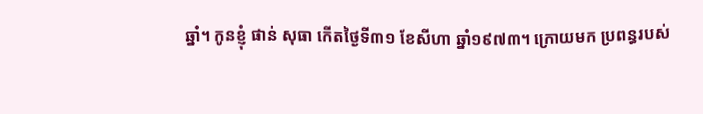ឆ្នាំ។ កូនខ្ញុំ ផាន់ សុធា កើតថ្ងៃទី៣១ ខែសីហា ឆ្នាំ១៩៧៣។ ក្រោយមក ប្រពន្ធរបស់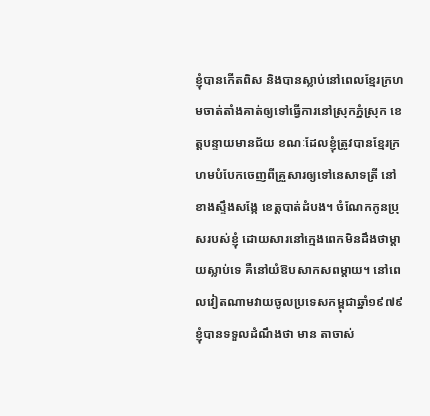ខ្ញុំបានកើតពិស និងបានស្លាប់នៅពេលខ្មែរក្រហមចាត់តាំងគាត់ឲ្យទៅធ្វើការនៅស្រុកភ្នំស្រុក ខេត្តបន្ទាយមានជ័យ ខណៈដែលខ្ញុំត្រូវបានខ្មែរក្រហមបំបែកចេញពីគ្រួសារឲ្យទៅនេសាទត្រី នៅខាងស្ទឹងសង្កែ ខេត្តបាត់ដំបង។ ចំណែកកូនប្រុសរបស់ខ្ញុំ ដោយសារនៅក្មេងពេកមិនដឹងថាម្តាយស្លាប់ទេ គឺនៅយំឱបសាកសពម្តាយ។ នៅពេលវៀតណាមវាយចូលប្រទេសកម្ពុជាឆ្នាំ១៩៧៩ ខ្ញុំបានទទួលដំណឹងថា មាន តាចាស់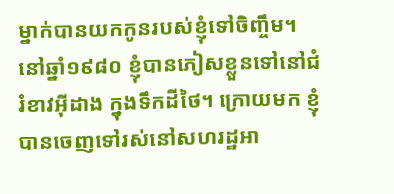ម្នាក់បានយកកូនរបស់ខ្ញុំទៅចិញ្ចឹម។ នៅឆ្នាំ១៩៨០ ខ្ញុំបានភៀសខ្លួនទៅនៅជំរំខាវអ៊ីដាង ក្នុងទឹកដីថៃ។ ក្រោយមក ខ្ញុំបានចេញទៅរស់នៅសហរដ្ឋអា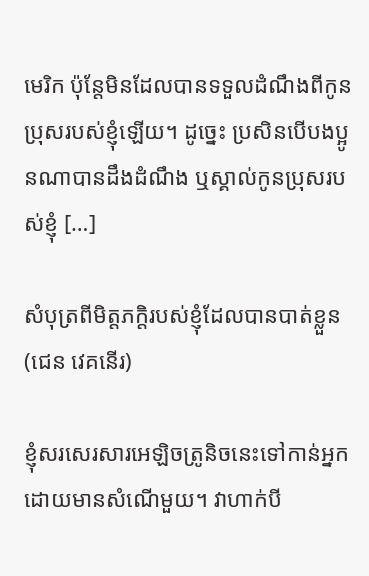មេរិក ប៉ុន្តែមិនដែលបានទទួលដំណឹងពីកូនប្រុសរបស់ខ្ញុំឡើយ។ ដូច្នេះ ប្រសិនបើបងប្អូនណាបានដឹងដំណឹង ឬស្គាល់កូនប្រុសរបស់ខ្ញុំ […]

សំបុត្រពីមិត្តភក្តិរបស់ខ្ញុំដែលបានបាត់ខ្លួន (ជេន វេគនើរ)

ខ្ញុំសរសេរសារអេឡិចត្រូនិចនេះទៅកាន់អ្នកដោយមានសំណើមួយ។ វាហាក់បី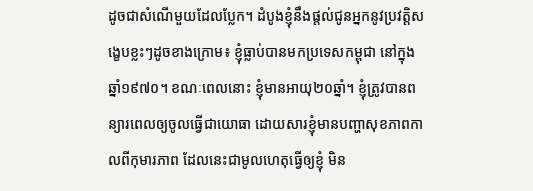ដូចជាសំណើមួយដែលប្លែក។ ដំបូងខ្ញុំនឹងផ្តល់ជូនអ្នកនូវប្រវត្តិសង្ខេបខ្លះៗដូចខាងក្រោម៖ ខ្ញុំធ្លាប់បានមកប្រទេសកម្ពុជា នៅក្នុងឆ្នាំ១៩៧០។ ខណៈពេលនោះ ខ្ញុំមានអាយុ២០ឆ្នាំ។ ខ្ញុំត្រូវបានពន្យារពេលឲ្យចូលធ្វើជាយោធា ដោយសារខ្ញុំមានបញ្ហាសុខភាពកាលពីកុមារភាព ដែលនេះជាមូលហេតុធ្វើឲ្យខ្ញុំ មិន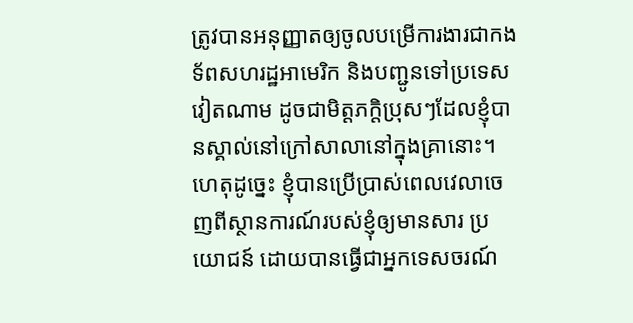ត្រូវបានអនុញ្ញាតឲ្យចូលបម្រើការងារជាកងទ័ពសហរដ្ឋអាមេរិក និងបញ្ជូនទៅប្រទេសវៀតណាម ដូចជាមិត្តភក្តិប្រុសៗដែលខ្ញុំបានស្គាល់នៅក្រៅសាលានៅក្នុងគ្រានោះ។ ហេតុដូច្នេះ ខ្ញុំបានប្រើប្រាស់ពេលវេលាចេញពីស្ថានការណ៍របស់ខ្ញុំឲ្យមានសារ ប្រយោជន៍ ដោយបានធ្វើជាអ្នកទេសចរណ៍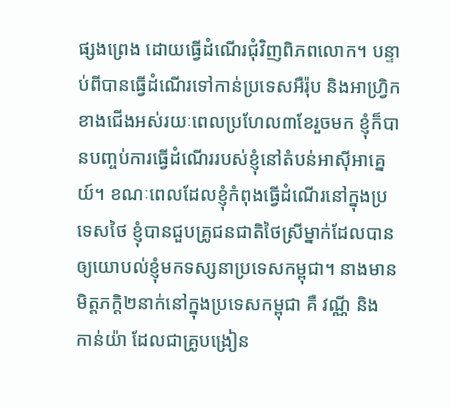ផ្សងព្រេង ដោយធ្វើដំណើរជុំវិញពិភពលោក។ បន្ទាប់ពីបានធ្វើដំណើរទៅកាន់ប្រទេសអឺរ៉ុប និងអាហ្រ្វិកខាងជើងអស់រយៈពេលប្រហែល៣ខែរួចមក ខ្ញុំក៏បានបញ្ចប់ការធ្វើដំណើររបស់ខ្ញុំនៅតំបន់អាស៊ីអាគ្នេយ៍។ ខណៈពេលដែលខ្ញុំកំពុងធ្វើដំណើរនៅក្នុងប្រទេសថៃ ខ្ញុំបានជួបគ្រូជនជាតិថៃស្រីម្នាក់ដែលបានឲ្យយោបល់ខ្ញុំមកទស្សនាប្រទេសកម្ពុជា។ នាងមានមិត្តភកិ្ត២នាក់នៅក្នុងប្រទេសកម្ពុជា គឺ វណ្ណី និង កាន់យ៉ា ដែលជាគ្រូបង្រៀន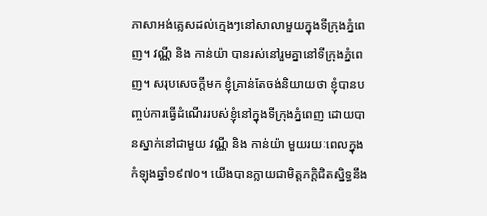ភាសាអង់គ្លេសដល់ក្មេងៗនៅសាលាមួយក្នុងទីក្រុងភ្នំពេញ។ វណ្ណី និង កាន់យ៉ា បានរស់នៅរួមគ្នានៅទីក្រុងភ្នំពេញ។ សរុបសេចក្តីមក ខ្ញុំគ្រាន់តែចង់និយាយថា ខ្ញុំបានបញ្ចប់ការធ្វើដំណើររបស់ខ្ញុំនៅក្នុងទីក្រុងភ្នំពេញ ដោយបានស្នាក់នៅជាមួយ វណ្ណី និង កាន់យ៉ា មួយរយៈពេលក្នុងកំឡុងឆ្នាំ១៩៧០។ យើងបានក្លាយជាមិត្តភកិ្តជិតស្និទ្ធនឹង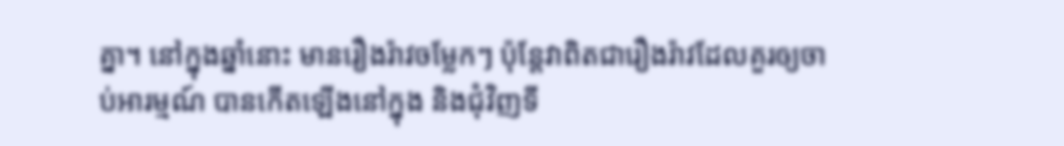គ្នា។ នៅក្នុងឆ្នាំនោះ មានរឿងរ៉ាវចម្លែកៗ ប៉ុន្តែវាពិតជារឿងរ៉ាវដែលគួរឲ្យចាប់អារម្មណ៍ បានកើតឡើងនៅក្នុង និងជុំវិញទី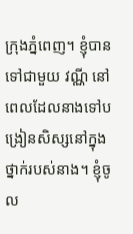ក្រុងភ្នំពេញ។ ខ្ញុំបានទៅជាមួយ វណ្ណី នៅពេលដែលនាងទៅបង្រៀនសិស្សនៅក្នុងថ្នាក់របស់នាង។ ខ្ញុំចូល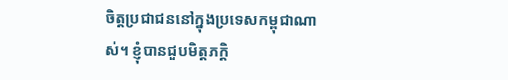ចិត្តប្រជាជននៅក្នុងប្រទេសកម្ពុជាណាស់។ ខ្ញុំបានជួបមិត្តភកិ្ត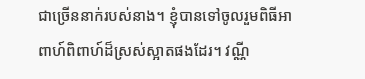ជាច្រើននាក់របស់នាង។ ខ្ញុំបានទៅចូលរួមពិធីអាពាហ៍ពិពាហ៍ដ៏ស្រស់ស្អាតផងដែរ។ វណ្ណី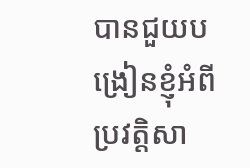បានជួយបង្រៀនខ្ញុំអំពីប្រវត្តិសា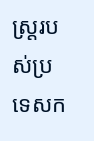ស្រ្តរបស់ប្រទេសក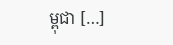ម្ពុជា […]